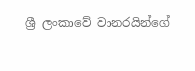ශ්‍රී ලංකාවේ වානරයින්ගේ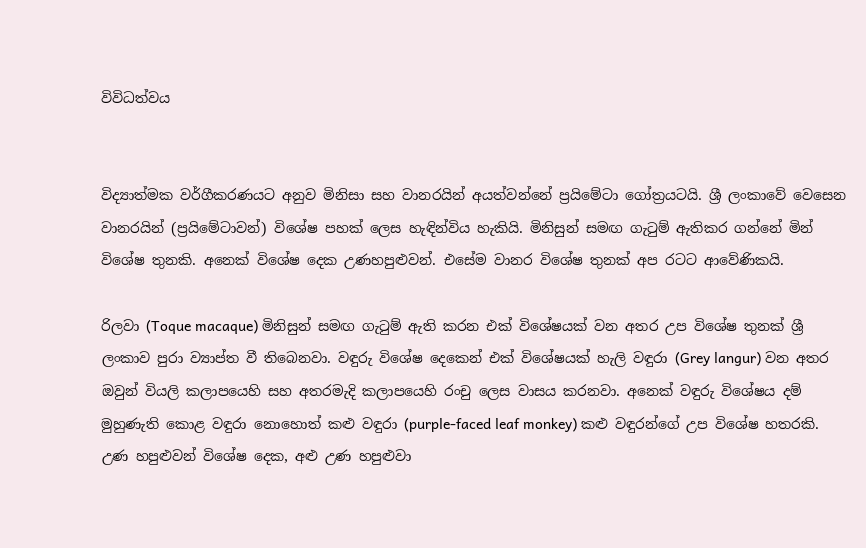විවිධත්වය


විද්‍යාත්මක වර්ගීකරණයට අනුව මිනිසා සහ වානරයින් අයත්වන්නේ ප්‍රයිමේටා ගෝත්‍රයටයි. ශ්‍රී ලංකාවේ වෙසෙන වානරයින් (ප්‍රයිමේටාවන්) විශේෂ පහක්‌ ලෙස හැඳින්විය හැකියි. මිනිසුන් සමඟ ගැටුම් ඇතිකර ගන්නේ මින් විශේෂ තුනකි. අනෙක්‌ විශේෂ දෙක උණහපුළුවන්. එසේම වානර විශේෂ තුනක්‌ අප රටට ආවේණිකයි.

රිලවා (Toque macaque) මිනිසුන් සමඟ ගැටුම් ඇති කරන එක්‌ විශේෂයක්‌ වන අතර උප විශේෂ තුනක්‌ ශ්‍රී ලංකාව පුරා ව්‍යාප්ත වී තිබෙනවා. වඳුරු විශේෂ දෙකෙන් එක්‌ විශේෂයක්‌ හැලි වඳුරා (Grey langur) වන අතර ඔවුන් වියලි කලාපයෙහි සහ අතරමැදි කලාපයෙහි රංචු ලෙස වාසය කරනවා. අනෙක්‌ වඳුරු විශේෂය දම් මුහුණැති කොළ වඳුරා නොහොත් කළු වඳුරා (purple-faced leaf monkey) කළු වඳුරන්ගේ උප විශේෂ හතරකි. උණ හපුළුවන් විශේෂ දෙක, අළු උණ හපුළුවා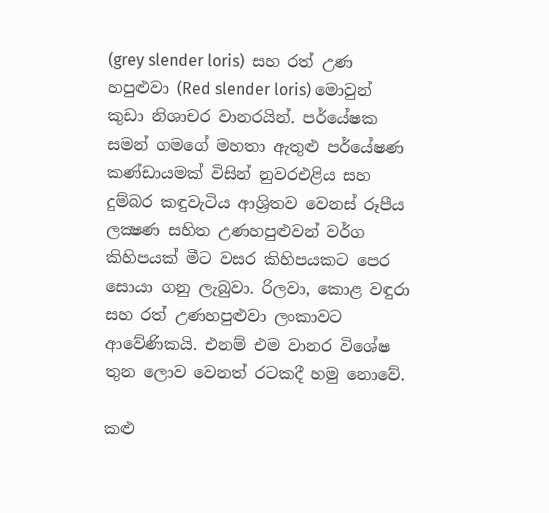(grey slender loris)  සහ රත් උණ හපුළුවා (Red slender loris) මොවුන් කුඩා නිශාචර වානරයින්. පර්යේෂක සමන් ගමගේ මහතා ඇතුළු පර්යේෂණ කණ්‌ඩායමක්‌ විසින් නුවරඑළිය සහ දුම්බර කඳුවැටිය ආශ්‍රිතව වෙනස්‌ රූපීය ලක්‍ෂණ සහිත උණහපුළුවන් වර්ග කිහිපයක්‌ මීට වසර කිහිපයකට පෙර සොයා ගනු ලැබුවා. රිලවා, කොළ වඳුරා සහ රත් උණහපුළුවා ලංකාවට ආවේණිකයි. එනම් එම වානර විශේෂ තුන ලොව වෙනත් රටකදී හමු නොවේ.

කළු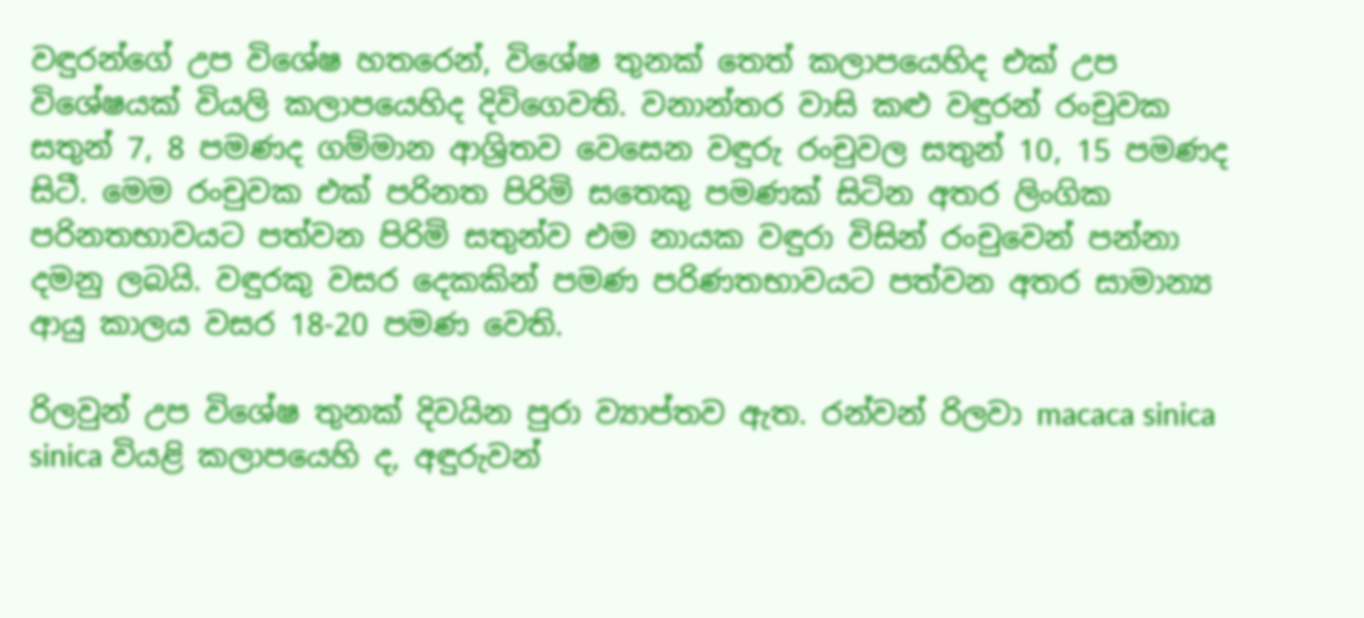වඳුරන්ගේ උප විශේෂ හතරෙන්, විශේෂ තුනක්‌ තෙත් කලාපයෙහිද එක්‌ උප විශේෂයක්‌ වියලි කලාපයෙහිද දිවිගෙවති. වනාන්තර වාසි කළු වඳුරන් රංචුවක සතුන් 7, 8 පමණද ගම්මාන ආශ්‍රිතව වෙසෙන වඳුරු රංචුවල සතුන් 10, 15 පමණද සිටී. මෙම රංචුවක එක්‌ පරිනත පිරිමි සතෙකු පමණක්‌ සිටින අතර ලිංගික පරිනතභාවයට පත්වන පිරිමි සතුන්ව එම නායක වඳුරා විසින් රංචුවෙන් පන්නා දමනු ලබයි. වඳුරකු වසර දෙකකින් පමණ පරිණතභාවයට පත්වන අතර සාමාන්‍ය ආයු කාලය වසර 18-20 පමණ වෙති.

රිලවුන් උප විශේෂ තුනක්‌ දිවයින පුරා ව්‍යාප්තව ඇත. රන්වන් රිලවා macaca sinica sinica වියළි කලාපයෙහි ද, අඳුරුවන්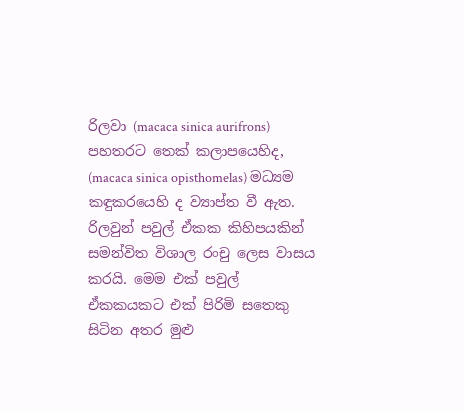රිලවා (macaca sinica aurifrons) පහතරට තෙක්‌ කලාපයෙහිද, (macaca sinica opisthomelas) මධ්‍යම කඳුකරයෙහි ද ව්‍යාප්ත වී ඇත. රිලවුන් පවුල් ඒකක කිහිපයකින් සමන්විත විශාල රංචු ලෙස වාසය කරයි. මෙම එක්‌ පවුල් ඒකකයකට එක්‌ පිරිමි සතෙකු සිටින අතර මුළු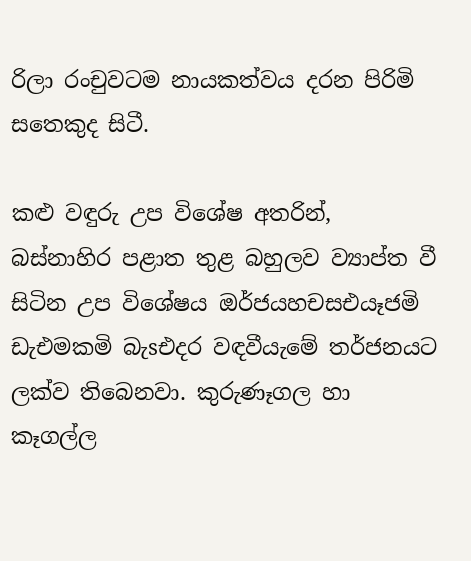රිලා රංචුවටම නායකත්වය දරන පිරිමි සතෙකුද සිටී.

කළු වඳුරු උප විශේෂ අතරින්, බස්‌නාහිර පළාත තුළ බහුලව ව්‍යාප්ත වී සිටින උප විශේෂය ඔර්ජයහචසඑයෑජමි ඩැඑමකමි බැsඑදර වඳවීයැමේ තර්ජනයට ලක්‌ව තිබෙනවා. කුරුණෑගල හා කෑගල්ල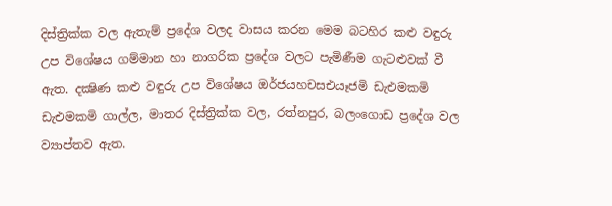දිස්‌ත්‍රික්‌ක වල ඇතැම් ප්‍රදේශ වලද වාසය කරන මෙම බටහිර කළු වඳුරු උප විශේෂය ගම්මාන හා නාගරික ප්‍රදේශ වලට පැමිණීම ගැටළුවක්‌ වී ඇත. දක්‍ෂිණ කළු වඳුරු උප විශේෂය ඔර්ජයහචසඑයෑජමි ඩැඑමකමි ඩැඑමකමි ගාල්ල, මාතර දිස්‌ත්‍රික්‌ක වල, රත්නපුර, බලංගොඩ ප්‍රදේශ වල ව්‍යාප්තව ඇත.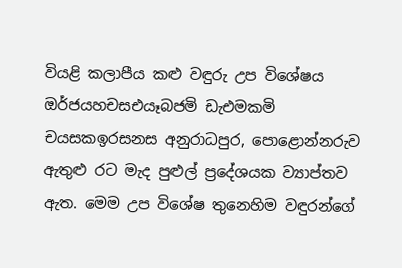වියළි කලාපීය කළු වඳුරු උප විශේෂය ඔර්ජයහචසඑයෑබජමි ඩැඑමකමි චයසකඉරසනස අනුරාධපුර, පොළොන්නරුව ඇතුළු රට මැද පුළුල් ප්‍රදේශයක ව්‍යාප්තව ඇත. මෙම උප විශේෂ තුනෙහිම වඳුරන්ගේ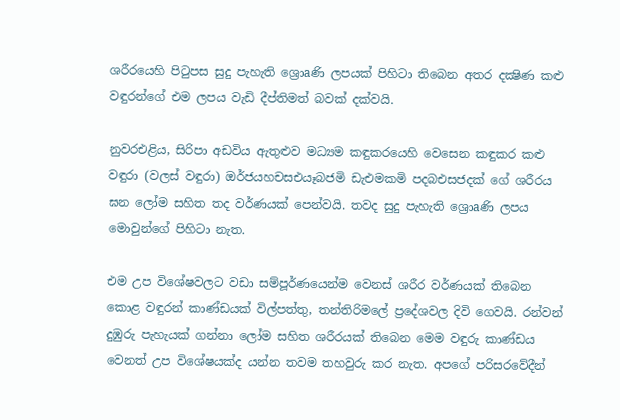ශරීරයෙහි පිටුපස සුදු පැහැති ශ්‍රොaණි ලපයක්‌ පිහිටා තිබෙන අතර දක්‍ෂිණ කළු වඳුරන්ගේ එම ලපය වැඩි දීප්තිමත් බවක්‌ දක්‌වයි.

නුවරඑළිය, සිරිපා අඩවිය ඇතුළුව මධ්‍යම කඳුකරයෙහි වෙසෙන කඳුකර කළු වඳුරා (වලස්‌ වඳුරා) ඔර්ජයහචසඑයෑබජමි ඩැඑමකමි පදබඑසජදක්‌ ගේ ශරීරය ඝන ලෝම සහිත තද වර්ණයක්‌ පෙන්වයි. තවද සුදු පැහැති ශ්‍රොaණි ලපය මොවුන්ගේ පිහිටා නැත.

එම උප විශේෂවලට වඩා සම්පූර්ණයෙන්ම වෙනස්‌ ශරීර වර්ණයක්‌ තිබෙන කොළ වඳුරන් කාණ්‌ඩයක්‌ විල්පත්තු, තන්තිරිමලේ ප්‍රදේශවල දිවි ගෙවයි. රන්වන් දුඹුරු පැහැයක්‌ ගන්නා ලෝම සහිත ශරීරයක්‌ තිබෙන මෙම වඳුරු කාණ්‌ඩය වෙනත් උප විශේෂයක්‌ද යන්න තවම තහවුරු කර නැත. අපගේ පරිසරවේදීන්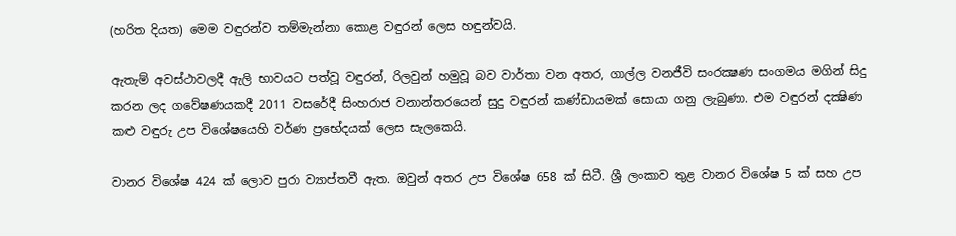(හරිත දියත) මෙම වඳුරන්ව තම්මැන්නා කොළ වඳුරන් ලෙස හඳුන්වයි.

ඇතැම් අවස්‌ථාවලදී ඇලි භාවයට පත්වූ වඳුරන්, රිලවුන් හමුවූ බව වාර්තා වන අතර, ගාල්ල වනජීවි සංරක්‍ෂණ සංගමය මගින් සිදු කරන ලද ගවේෂණයකදී 2011 වසරේදී සිංහරාජ වනාන්තරයෙන් සුදු වඳුරන් කණ්‌ඩායමක්‌ සොයා ගනු ලැබුණා. එම වඳුරන් දක්‍ෂිණ කළු වඳුරු උප විශේෂයෙහි වර්ණ ප්‍රභේදයක්‌ ලෙස සැලකෙයි.

වානර විශේෂ 424 ක්‌ ලොව පුරා ව්‍යාප්තවී ඇත. ඔවුන් අතර උප විශේෂ 658 ක්‌ සිටී. ශ්‍රී ලංකාව තුළ වානර විශේෂ 5 ක්‌ සහ උප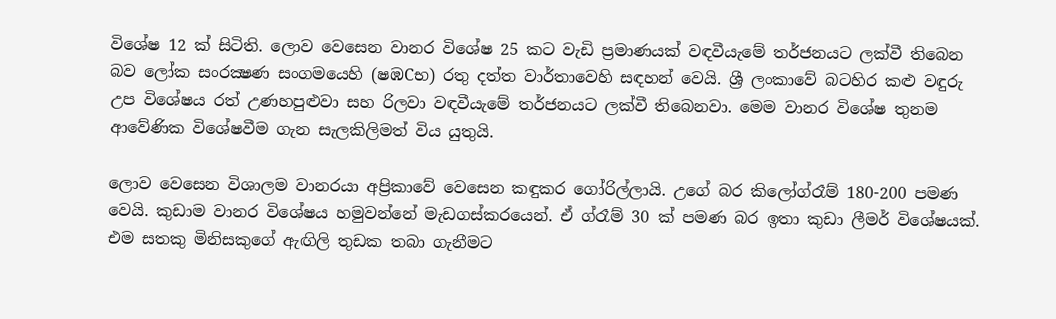විශේෂ 12 ක්‌ සිටිති. ලොව වෙසෙන වානර විශේෂ 25 කට වැඩි ප්‍රමාණයක්‌ වඳවීයැමේ තර්ජනයට ලක්‌වී තිබෙන බව ලෝක සංරක්‍ෂණ සංගමයෙහි (ෂඹCභ) රතු දත්ත වාර්තාවෙහි සඳහන් වෙයි. ශ්‍රී ලංකාවේ බටහිර කළු වඳුරු උප විශේෂය රත් උණහපුළුවා සහ රිලවා වඳවීයැමේ තර්ජනයට ලක්‌වී තිබෙනවා. මෙම වානර විශේෂ තුනම ආවේණික විශේෂවීම ගැන සැලකිලිමත් විය යුතුයි.

ලොව වෙසෙන විශාලම වානරයා අප්‍රිකාවේ වෙසෙන කඳුකර ගෝරිල්ලායි. උගේ බර කිලෝග්රෑම් 180-200 පමණ වෙයි. කුඩාම වානර විශේෂය හමුවන්නේ මැඩගස්‌කරයෙන්. ඒ ග්රෑම් 30 ක්‌ පමණ බර ඉතා කුඩා ලීමර් විශේෂයක්‌. එම සතකු මිනිසකුගේ ඇඟිලි තුඩක තබා ගැනීමට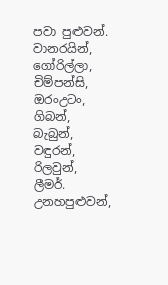පවා පුළුවන්. වානරයින්, ගෝරිල්ලා, චිම්පන්සි, ඔරංඋටං, ගිබන්, බැබුන්, වඳුරන්, රිලවුන්, ලීමර්. උනහපුළුවන්,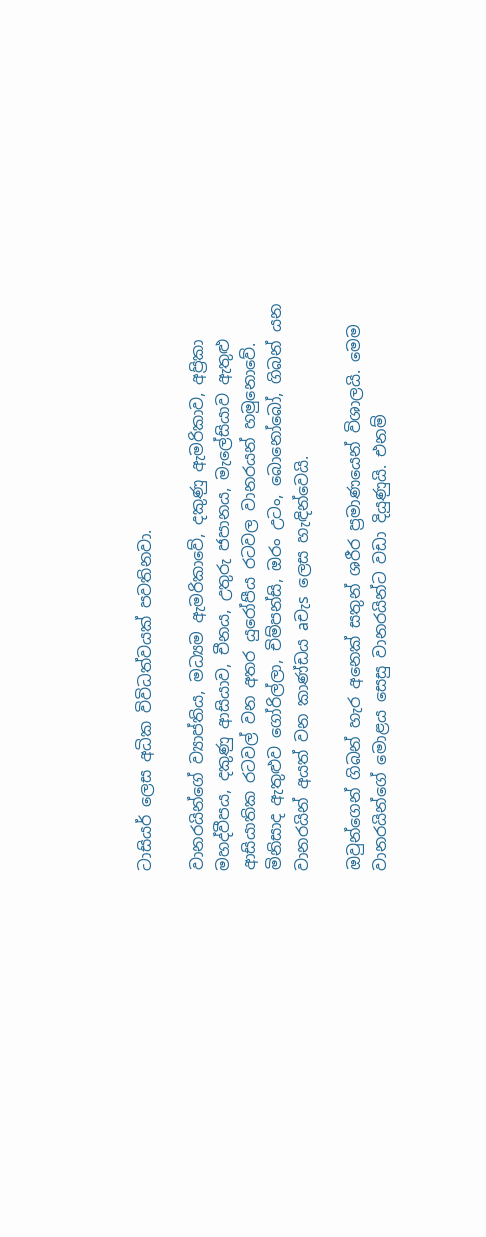ටාසියර් ලෙස අධික විවිධත්වයක්‌ පවතිනවා.

වානරයින්ගේ ව්‍යාප්තිය, මධ්‍යම ඇමරිකාවේ, දකුණු ඇමරිකාව, අප්‍රිකා මහද්වීපය, දකුණු ආසියාව, චීනය, උතුරු ජපානය, මැලේසියාව ඇතුළු ආසියාතික රටවල් වන අතර යුරෝපීය රටවල වානරයන් හමුනොවේ. මිනිසාද ඇතුළුව ගෝරිල්ලා, චිම්පන්සි, ඔරං උටං, බොනෝබෝ, ගිබන් යන වානරයින් අයත් වන කාණ්‌ඩය aචැs ලෙස හැඳින්වෙයි.

ඔවුන්ගෙන් ගිබන් හැර අනෙක්‌ සතුන් ශරීර ප්‍රමාණයෙන් විශාලයි. මෙම වානරයින්ගේ මොළය සෙසු වානරයින්ට වඩා දියුණුයි. එනම්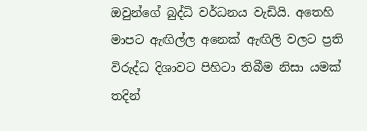ඔවුන්ගේ බුද්ධි වර්ධනය වැඩියි. අතෙහි මාපට ඇඟිල්ල අනෙක්‌ ඇඟිලි වලට ප්‍රති විරුද්ධ දිශාවට පිහිටා තිබීම නිසා යමක්‌ තදින්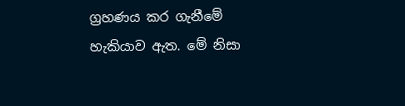ග්‍රහණය කර ගැනීමේ හැකියාව ඇත. මේ නිසා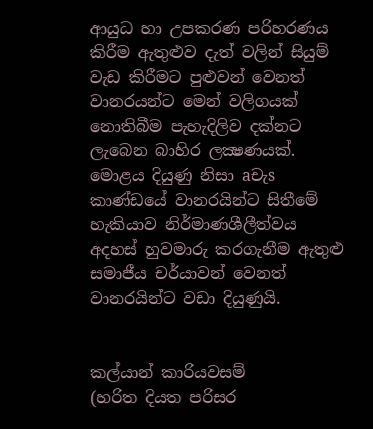ආයුධ හා උපකරණ පරිහරණය කිරීම ඇතුළුව දැත් වලින් සියුම් වැඩ කිරීමට පුළුවන් වෙනත් වානරයන්ට මෙන් වලිගයක්‌ නොතිබීම පැහැදිලිව දක්‌නට ලැබෙන බාහිර ලක්‍ෂණයක්‌. මොළය දියුණු නිසා aචැs කාණ්‌ඩයේ වානරයින්ට සිතීමේ හැකියාව නිර්මාණශීලීත්වය අදහස්‌ හුවමාරු කරගැනීම ඇතුළු සමාජීය චර්යාවන් වෙනත් වානරයින්ට වඩා දියුණුයි.


කල්යාන් කාරියවසම්
(හරිත දියත පරිසර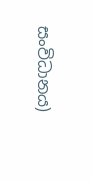සංවිධානය)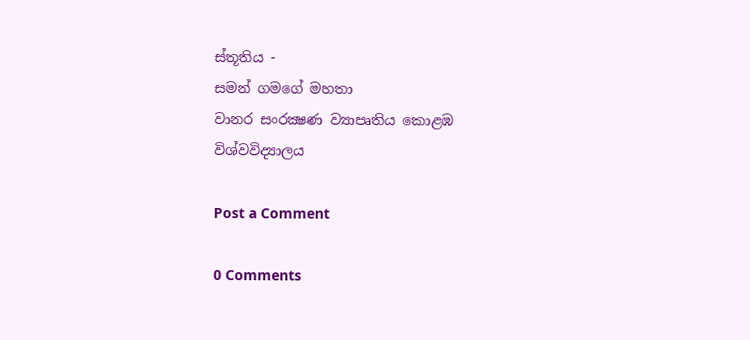ස්‌තූතිය -
සමන් ගමගේ මහතා
වානර සංරක්‍ෂණ ව්‍යාපෘතිය කොළඹ විශ්වවිද්‍යාලය

Post a Comment

0 Comments